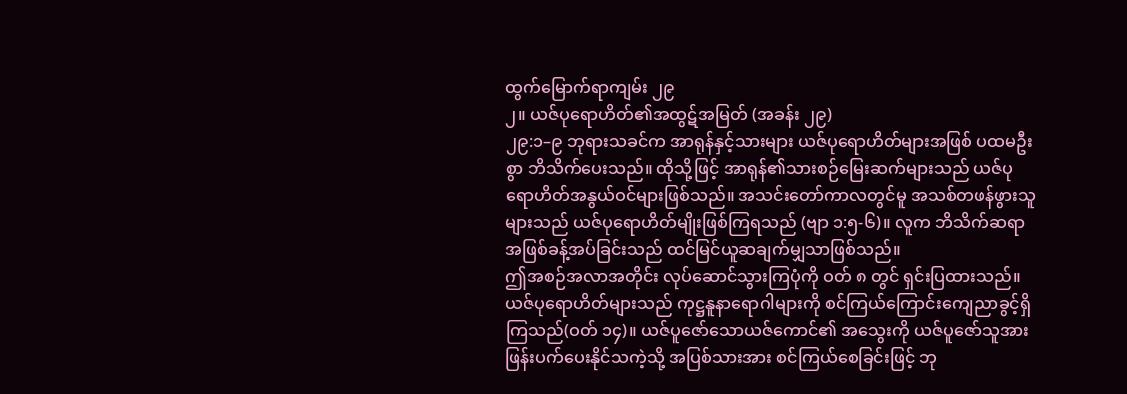ထွက်မြောက်ရာကျမ်း ၂၉
၂။ ယဇ်ပုရောဟိတ်၏အထွဋ်အမြတ် (အခန်း ၂၉)
၂၉:၁–၉ ဘုရားသခင်က အာရုန်နှင့်သားများ ယဇ်ပုရောဟိတ်များအဖြစ် ပထမဦးစွာ ဘိသိက်ပေးသည်။ ထိုသို့ဖြင့် အာရုန်၏သားစဉ်မြေးဆက်များသည် ယဇ်ပုရောဟိတ်အနွယ်ဝင်များဖြစ်သည်။ အသင်းတော်ကာလတွင်မူ အသစ်တဖန်ဖွားသူများသည် ယဇ်ပုရောဟိတ်မျိုးဖြစ်ကြရသည် (ဗျာ ၁:၅-၆)။ လူက ဘိသိက်ဆရာအဖြစ်ခန့်အပ်ခြင်းသည် ထင်မြင်ယူဆချက်မျှသာဖြစ်သည်။
ဤအစဉ်အလာအတိုင်း လုပ်ဆောင်သွားကြပုံကို ဝတ် ၈ တွင် ရှင်းပြထားသည်။ ယဇ်ပုရောဟိတ်များသည် ကုဋ္ဌနူနာရောဂါများကို စင်ကြယ်ကြောင်းကျေညာခွင့်ရှိကြသည်(ဝတ် ၁၄)။ ယဇ်ပူဇော်သောယဇ်ကောင်၏ အသွေးကို ယဇ်ပူဇော်သူအား ဖြန်းပက်ပေးနိုင်သကဲ့သို့ အပြစ်သားအား စင်ကြယ်စေခြင်းဖြင့် ဘု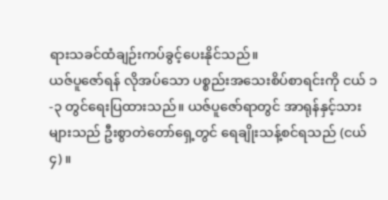ရားသခင်ထံချဉ်းကပ်ခွင့်ပေးနိုင်သည်။
ယဇ်ပူဇော်ရန် လိုအပ်သော ပစ္စည်းအသေးစိပ်စာရင်းကို ငယ် ၁-၃ တွင်ရေးပြထားသည်။ ယဇ်ပူဇော်ရာတွင် အာရုန်နှင့်သားများသည် ဦးစွာတဲတော်ရှေ့တွင် ရေချိုးသန့်စင်ရသည် (ငယ် ၄)။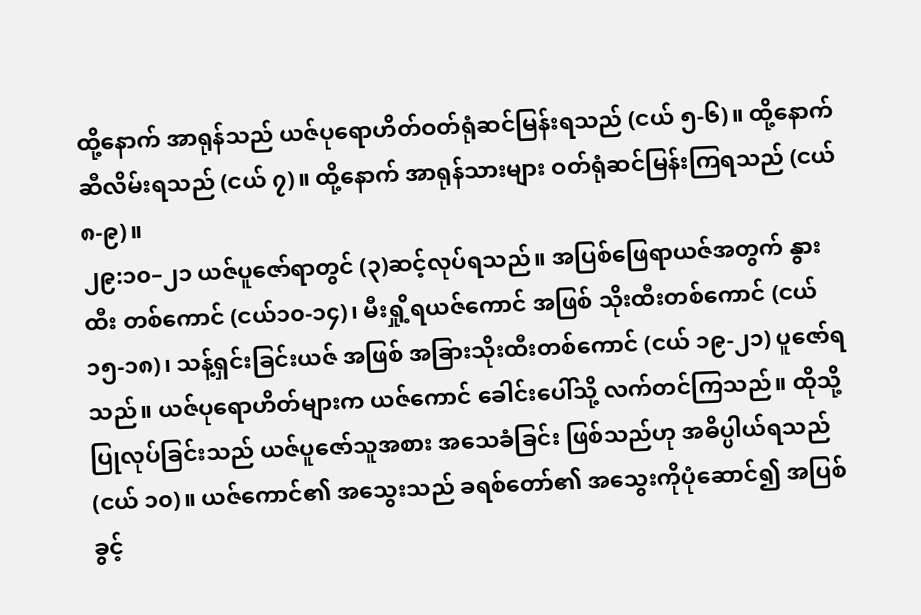ထို့နောက် အာရုန်သည် ယဇ်ပုရောဟိတ်ဝတ်ရုံဆင်မြန်းရသည် (ငယ် ၅-၆)။ ထို့နောက် ဆီလိမ်းရသည် (ငယ် ၇)။ ထို့နောက် အာရုန်သားများ ဝတ်ရုံဆင်မြန်းကြရသည် (ငယ် ၈-၉)။
၂၉:၁၀–၂၁ ယဇ်ပူဇော်ရာတွင် (၃)ဆင့်လုပ်ရသည်။ အပြစ်ဖြေရာယဇ်အတွက် နွားထီး တစ်ကောင် (ငယ်၁၀-၁၄)၊ မီးရှို့ရယဇ်ကောင် အဖြစ် သိုးထီးတစ်ကောင် (ငယ် ၁၅-၁၈)၊ သန့်ရှင်းခြင်းယဇ် အဖြစ် အခြားသိုးထီးတစ်ကောင် (ငယ် ၁၉-၂၁) ပူဇော်ရသည်။ ယဇ်ပုရောဟိတ်များက ယဇ်ကောင် ခေါင်းပေါ်သို့ လက်တင်ကြသည်။ ထိုသို့ပြုလုပ်ခြင်းသည် ယဇ်ပူဇော်သူအစား အသေခံခြင်း ဖြစ်သည်ဟု အဓိပ္ပါယ်ရသည် (ငယ် ၁၀)။ ယဇ်ကောင်၏ အသွေးသည် ခရစ်တော်၏ အသွေးကိုပုံဆောင်၍ အပြစ်ခွင့်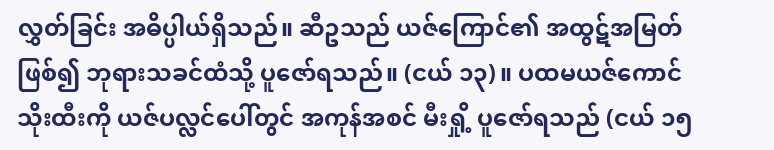လွှတ်ခြင်း အဓိပ္ပါယ်ရှိသည်။ ဆီဥသည် ယဇ်ကြောင်၏ အထွဋ်အမြတ်ဖြစ်၍ ဘုရားသခင်ထံသို့ ပူဇော်ရသည်။ (ငယ် ၁၃)။ ပထမယဇ်ကောင် သိုးထီးကို ယဇ်ပလ္လင်ပေါ်တွင် အကုန်အစင် မီးရှို့ ပူဇော်ရသည် (ငယ် ၁၅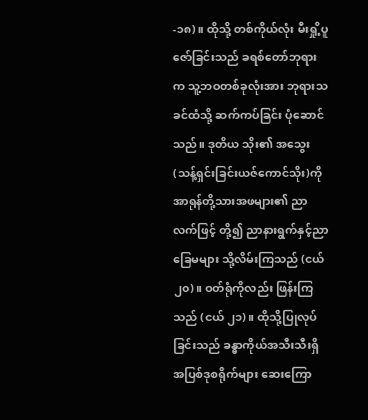-၁၈)။ ထိုသို့ တစ်ကိုယ်လုံး မီးရှို့ပူဇော်ခြင်းသည် ခရစ်တော်ဘုရားက သူ့ဘဝတစ်ခုလုံးအား ဘုရားသခင်ထံသို့ ဆက်ကပ်ခြင်း ပုံဆောင်သည်။ ဒုတိယ သိုး၏ အသွေး(သန့်ရှင်းခြင်းယဇ်ကောင်သိုး)ကို အာရုန်တို့သားအဖများ၏ ညာလက်ဖြင့် တို့၍ ညာနားရွက်နှင့်ညာခြေမများ သို့လိမ်းကြသည် (ငယ် ၂၀)။ ဝတ်ရုံကိုလည်း ဖြန်းကြသည် (ငယ် ၂၁)။ ထိုသို့ပြုလုပ်ခြင်းသည် ခန္ဓာကိုယ်အသီးသီးရှိ အပြစ်ဒုစရိုက်များ ဆေးကြော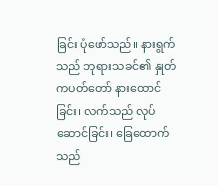ခြင်း ပုံဖော်သည်။ နားရွက်သည် ဘုရားသခင်၏ နှုတ်ကပတ်တော် နားထောင်ခြင်း၊ လက်သည် လုပ်ဆောင်ခြင်း၊ ခြေထောက်သည်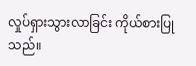လှုပ်ရှားသွားလာခြင်း ကိုယ်စားပြုသည်။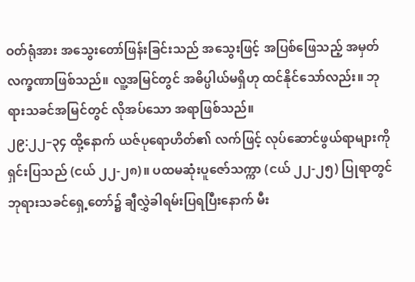ဝတ်ရုံအား အသွေးတော်ဖြန်းခြင်းသည် အသွေးဖြင့် အပြစ်ဖြေသည့် အမှတ်လက္ခဏာဖြစ်သည်။ လူ့အမြင်တွင် အဓိပ္ပါယ်မရှိဟု ထင်နိုင်သော်လည်း။ ဘုရားသခင်အမြင်တွင် လိုအပ်သော အရာဖြစ်သည်။
၂၉:၂၂–၃၄ ထို့နောက် ယဇ်ပုရောဟိတ်၏ လက်ဖြင့် လုပ်ဆောင်ဖွယ်ရာများကို ရှင်းပြသည် (ငယ် ၂၂-၂၈)။ ပထမဆုံးပူဇော်သက္ကာ (ငယ် ၂၂-၂၅) ပြုရာတွင် ဘုရားသခင်ရှေ့တော်၌ ချီလွှဲခါရမ်းပြရပြီးနောက် မီး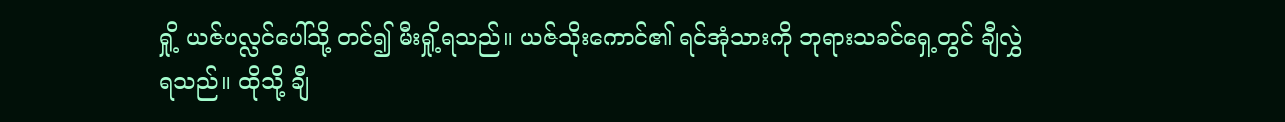ရှို့ ယဇ်ပလ္လင်ပေါ်သို့ တင်၍ မီးရှို့ရသည်။ ယဇ်သိုးကောင်၏ ရင်အုံသားကို ဘုရားသခင်ရှေ့တွင် ချီလွှဲရသည်။ ထိုသို့ ချီ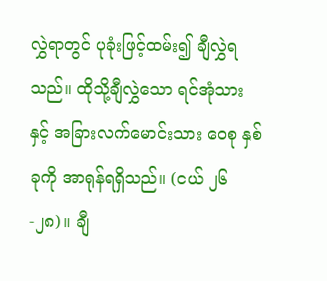လွှဲရာတွင် ပုခုံးဖြင့်ထမ်း၍ ချီလွှဲရသည်။ ထိုသို့ချီလွှဲသော ရင်အုံသားနှင့် အခြားလက်မောင်းသား ဝေစု နှစ်ခုကို အာရုန်ရရှိသည်။ (ငယ် ၂၆-၂၈)။ ချီ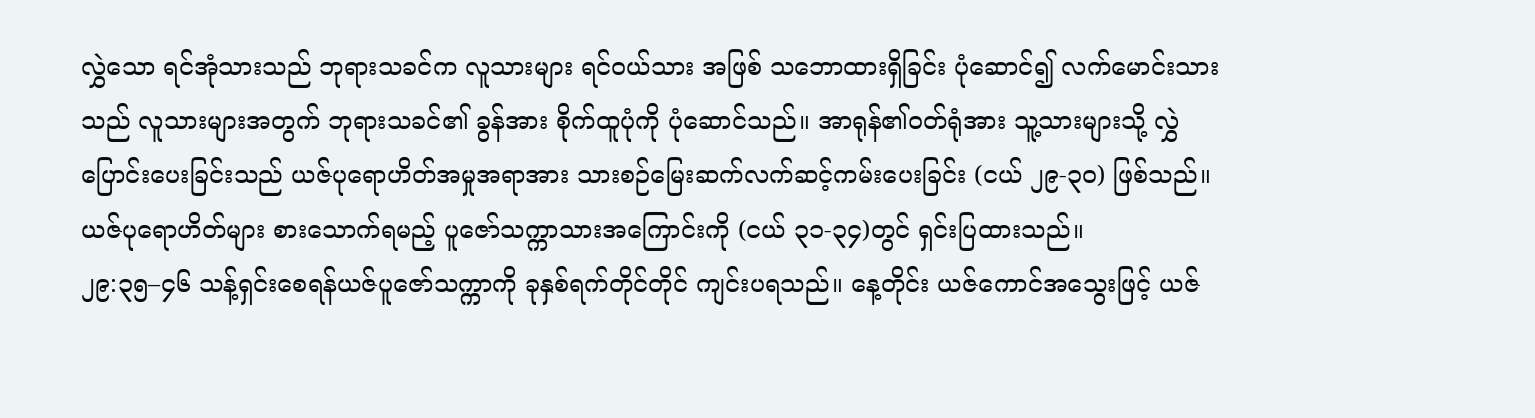လွှဲသော ရင်အုံသားသည် ဘုရားသခင်က လူသားများ ရင်ဝယ်သား အဖြစ် သဘောထားရှိခြင်း ပုံဆောင်၍ လက်မောင်းသားသည် လူသားများအတွက် ဘုရားသခင်၏ ခွန်အား စိုက်ထူပုံကို ပုံဆောင်သည်။ အာရုန်၏ဝတ်ရုံအား သူ့သားများသို့ လွှဲပြောင်းပေးခြင်းသည် ယဇ်ပုရောဟိတ်အမှုအရာအား သားစဉ်မြေးဆက်လက်ဆင့်ကမ်းပေးခြင်း (ငယ် ၂၉-၃၀) ဖြစ်သည်။ ယဇ်ပုရောဟိတ်များ စားသောက်ရမည့် ပူဇော်သက္ကာသားအကြောင်းကို (ငယ် ၃၁-၃၄)တွင် ရှင်းပြထားသည်။
၂၉:၃၅–၄၆ သန့်ရှင်းစေရန်ယဇ်ပူဇော်သက္ကာကို ခုနှစ်ရက်တိုင်တိုင် ကျင်းပရသည်။ နေ့တိုင်း ယဇ်ကောင်အသွေးဖြင့် ယဇ်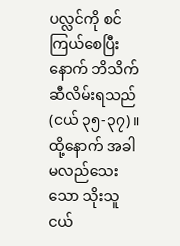ပလ္လင်ကို စင်ကြယ်စေပြီးနောက် ဘိသိက်ဆီလိမ်းရသည် (ငယ် ၃၅-၃၇)။ ထို့နောက် အခါမလည်သေးသော သိုးသူငယ်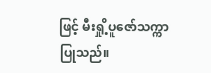ဖြင့် မီးရှို့ပူဇော်သက္ကာပြုသည်။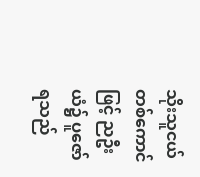သိုးသူငယ်တစ်ကောင်ဖြင့် ညဦးယံ၌ ပူဇော်ရသည်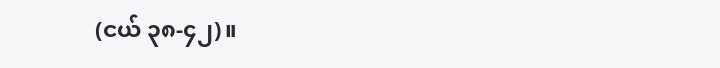(ငယ် ၃၈-၄၂)။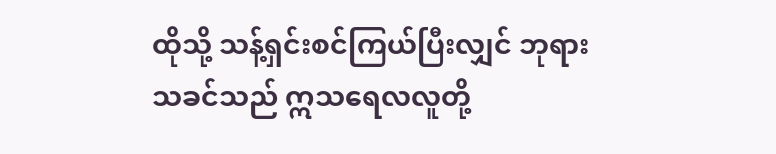ထိုသို့ သန့်ရှင်းစင်ကြယ်ပြီးလျှင် ဘုရားသခင်သည် ဣသရေလလူတို့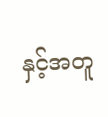နှင့်အတူ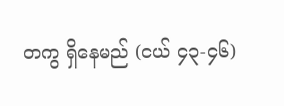တကွ ရှိနေမည် (ငယ် ၄၃-၄၆)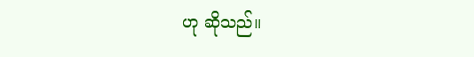ဟု ဆိုသည်။